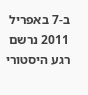ב-7 באפריל 2011 נרשם רגע היסטורי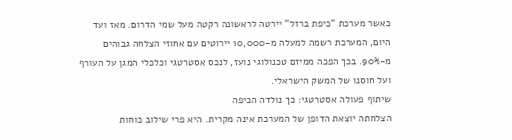כאשר מערכת "כיפת ברזל" יירטה לראשונה רקטה מעל שמי הדרום. מאז ועד היום, המערכת רשמה למעלה מ-10,000 יירוטים עם אחוזי הצלחה גבוהים מ-90%. בכך הפכה ממיזם טכנולוגי נועז, לנכס אסטרטגי וכלכלי המגן על העורף ועל חוסנו של המשק הישראלי.
שיתוף פעולה אסטרטגי: כך נולדה הכיפה
הצלחתה יוצאת הדופן של המערכת אינה מקרית. היא פרי שילוב כוחות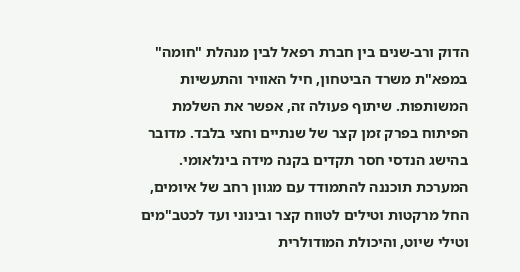הדוק ורב-שנים בין חברת רפאל לבין מנהלת "חומה" במפא"ת משרד הביטחון, חיל האוויר והתעשיות המשותפות. שיתוף פעולה זה, אפשר את השלמת הפיתוח בפרק זמן קצר של שנתיים וחצי בלבד. מדובר בהישג הנדסי חסר תקדים בקנה מידה בינלאומי.
המערכת תוכננה להתמודד עם מגוון רחב של איומים, החל מרקטות וטילים לטווח קצר ובינוני ועד לכטב"מים וטילי שיוט, והיכולת המודולרית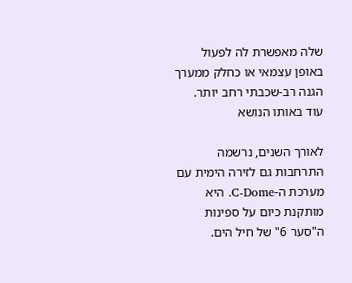שלה מאפשרת לה לפעול באופן עצמאי או כחלק ממערך הגנה רב-שכבתי רחב יותר.
עוד באותו הנושא

לאורך השנים, נרשמה התרחבות גם לזירה הימית עם מערכת ה-C-Dome. היא מותקנת כיום על ספינות ה"סער 6" של חיל הים.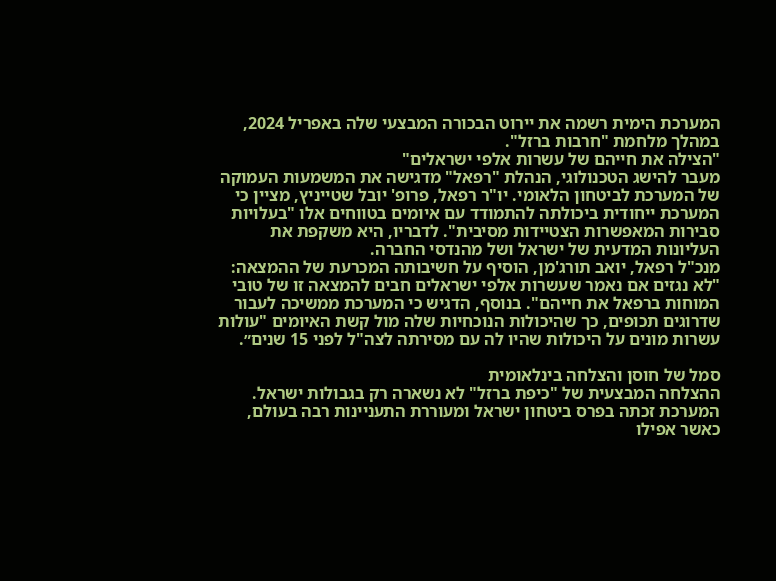המערכת הימית רשמה את יירוט הבכורה המבצעי שלה באפריל 2024, במהלך מלחמת "חרבות ברזל".
"הצילה את חייהם של עשרות אלפי ישראלים"
מעבר להישג הטכנולוגי, הנהלת "רפאל" מדגישה את המשמעות העמוקה של המערכת לביטחון הלאומי. יו"ר רפאל, פרופ' יובל שטייניץ, מציין כי המערכת ייחודית ביכולתה להתמודד עם איומים בטווחים אלו "בעלויות סבירות המאפשרות הצטיידות מסיבית". לדבריו, היא משקפת את העליונות המדעית של ישראל ושל מהנדסי החברה.
מנכ"ל רפאל, יואב תורג'מן, הוסיף על חשיבותה המכרעת של ההמצאה: "לא נגזים אם נאמר שעשרות אלפי ישראלים חבים להמצאה זו של טובי המוחות ברפאל את חייהם". בנוסף, הדגיש כי המערכת ממשיכה לעבור שדרוגים תכופים, כך שהיכולות הנוכחיות שלה מול קשת האיומים "עולות עשרות מונים על היכולות שהיו לה עם מסירתה לצה"ל לפני 15 שנים״.

סמל של חוסן והצלחה בינלאומית
ההצלחה המבצעית של "כיפת ברזל" לא נשארה רק בגבולות ישראל. המערכת זכתה בפרס ביטחון ישראל ומעוררת התעניינות רבה בעולם, כאשר אפילו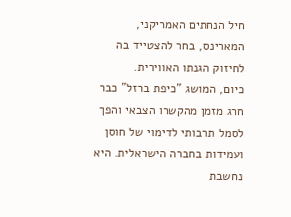חיל הנחתים האמריקני, המארינס, בחר להצטייד בה לחיזוק הגנתו האווירית.
כיום, המושג "כיפת ברזל" כבר חרג מזמן מהקשרו הצבאי והפך לסמל תרבותי לדימוי של חוסן ועמידות בחברה הישראלית. היא נחשבת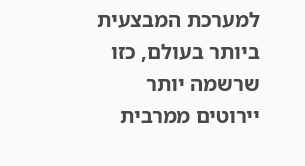למערכת המבצעית ביותר בעולם, כזו שרשמה יותר יירוטים ממרבית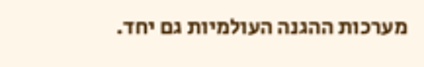מערכות ההגנה העולמיות גם יחד.